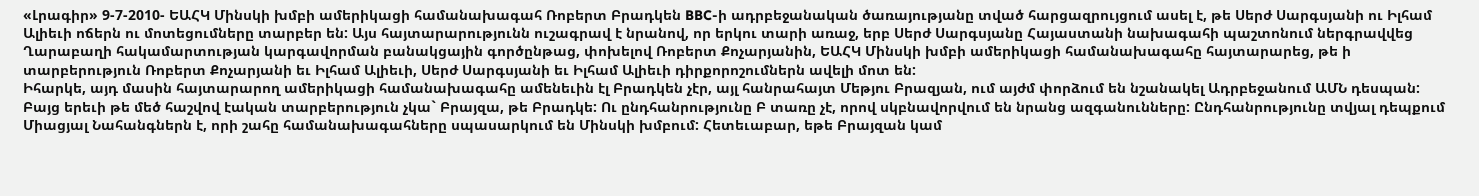«Լրագիր» 9-7-2010- ԵԱՀԿ Մինսկի խմբի ամերիկացի համանախագահ Ռոբերտ Բրադկեն BBC-ի ադրբեջանական ծառայությանը տված հարցազրույցում ասել է, թե Սերժ Սարգսյանի ու Իլհամ Ալիեւի ոճերն ու մոտեցումները տարբեր են: Այս հայտարարությունն ուշագրավ է նրանով, որ երկու տարի առաջ, երբ Սերժ Սարգսյանը Հայաստանի նախագահի պաշտոնում ներգրավվեց Ղարաբաղի հակամարտության կարգավորման բանակցային գործընթաց, փոխելով Ռոբերտ Քոչարյանին, ԵԱՀԿ Մինսկի խմբի ամերիկացի համանախագահը հայտարարեց, թե ի տարբերություն Ռոբերտ Քոչարյանի եւ Իլհամ Ալիեւի, Սերժ Սարգսյանի եւ Իլհամ Ալիեւի դիրքորոշումներն ավելի մոտ են:
Իհարկե, այդ մասին հայտարարող ամերիկացի համանախագահը ամենեւին էլ Բրադկեն չէր, այլ հանրահայտ Մեթյու Բրազյան, ում այժմ փորձում են նշանակել Ադրբեջանում ԱՄՆ դեսպան: Բայց երեւի թե մեծ հաշվով էական տարբերություն չկա` Բրայզա, թե Բրադկե: Ու ընդհանրությունը Բ տառը չէ, որով սկբնավորվում են նրանց ազգանունները: Ընդհանրությունը տվյալ դեպքում Միացյալ Նահանգներն է, որի շահը համանախագահները սպասարկում են Մինսկի խմբում: Հետեւաբար, եթե Բրայզան կամ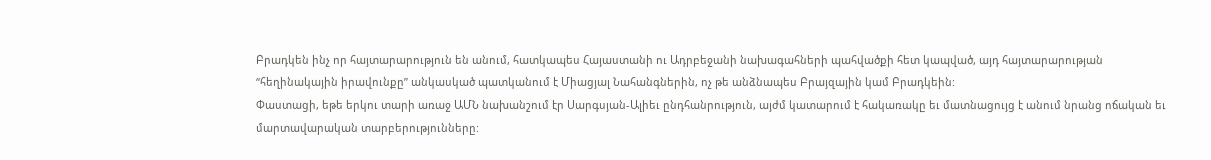Բրադկեն ինչ որ հայտարարություն են անում, հատկապես Հայաստանի ու Ադրբեջանի նախագահների պահվածքի հետ կապված, այդ հայտարարության “հեղինակային իրավունքը” անկասկած պատկանում է Միացյալ Նահանգներին, ոչ թե անձնապես Բրայզային կամ Բրադկեին:
Փաստացի, եթե երկու տարի առաջ ԱՄՆ նախանշում էր Սարգսյան-Ալիեւ ընդհանրություն, այժմ կատարում է հակառակը եւ մատնացույց է անում նրանց ոճական եւ մարտավարական տարբերությունները: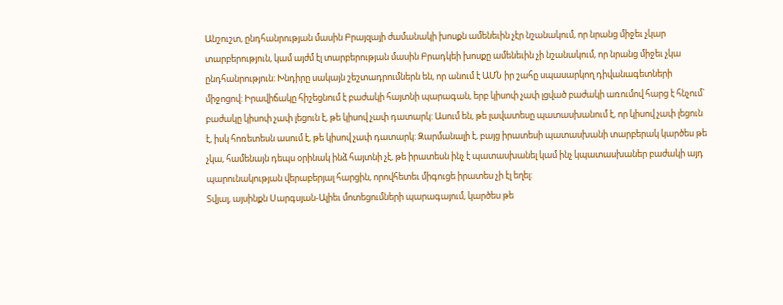Անշուշտ, ընդհանրության մասին Բրայզայի ժամանակի խոսքն ամենեւին չէր նշանակում, որ նրանց միջեւ չկար տարբերություն, կամ այժմ էլ տարբերության մասին Բրադկեի խոսքը ամենեւին չի նշանակում, որ նրանց միջեւ չկա ընդհանրություն: Խնդիրը սակայն շեշտադրումներն են, որ անում է ԱՄՆ իր շահը սպասարկող դիվանագետների միջոցով: Իրավիճակը հիշեցնում է բաժակի հայտնի պարագան, երբ կիսոփ չափ լցված բաժակի առումով հարց է հնչում` բաժակը կիսոփ չափ լեցուն է, թե կիսով չափ դատարկ: Ասում են, թե լավատեսը պատասխանում է, որ կիսով չափ լեցուն է, իսկ հոռետեսն ասում է, թե կիսով չափ դատարկ: Զարմանալի է, բայց իրատեսի պատասխանի տարբերակ կարծես թե չկա, համենայն դեպս օրինակ ինձ հայտնի չէ, թե իրատեսն ինչ է պատասխանել կամ ինչ կպատասխաներ բաժակի այդ պարունակության վերաբերյալ հարցին, որովհետեւ միգուցե իրատես չի էլ եղել:
Տվյալ, այսինքն Սարգսյան-Ալիեւ մոտեցումների պարագայում, կարծես թե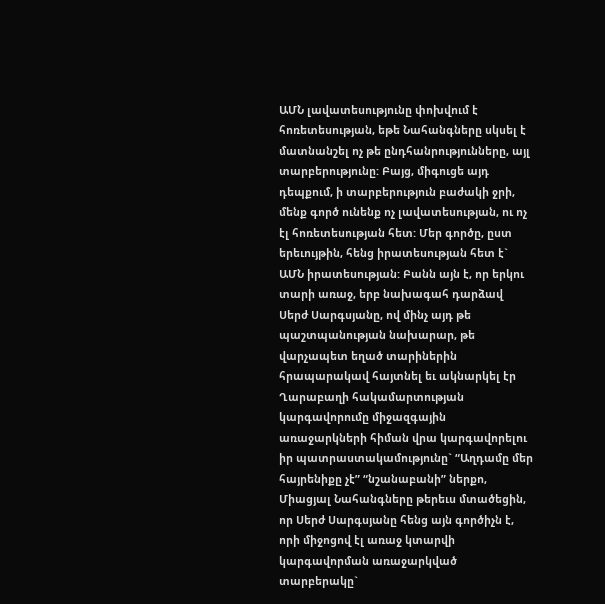ԱՄՆ լավատեսությունը փոխվում է հոռետեսության, եթե Նահանգները սկսել է մատնանշել ոչ թե ընդհանրությունները, այլ տարբերությունը: Բայց, միգուցե այդ դեպքում, ի տարբերություն բաժակի ջրի, մենք գործ ունենք ոչ լավատեսության, ու ոչ էլ հոռետեսության հետ: Մեր գործը, ըստ երեւույթին, հենց իրատեսության հետ է` ԱՄՆ իրատեսության: Բանն այն է, որ երկու տարի առաջ, երբ նախագահ դարձավ Սերժ Սարգսյանը, ով մինչ այդ թե պաշտպանության նախարար, թե վարչապետ եղած տարիներին հրապարակավ հայտնել եւ ակնարկել էր Ղարաբաղի հակամարտության կարգավորումը միջազգային առաջարկների հիման վրա կարգավորելու իր պատրաստակամությունը` “Աղդամը մեր հայրենիքը չէ” “նշանաբանի” ներքո, Միացյալ Նահանգները թերեւս մտածեցին, որ Սերժ Սարգսյանը հենց այն գործիչն է, որի միջոցով էլ առաջ կտարվի կարգավորման առաջարկված տարբերակը`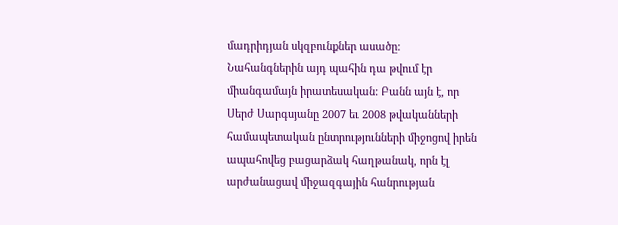մադրիդյան սկզբունքներ ասածը:
Նահանգներին այդ պահին դա թվում էր միանգամայն իրատեսական: Բանն այն է, որ Սերժ Սարգսյանը 2007 եւ 2008 թվականների համապետական ընտրությունների միջոցով իրեն ապահովեց բացարձակ հաղթանակ, որն էլ արժանացավ միջազգային հանրության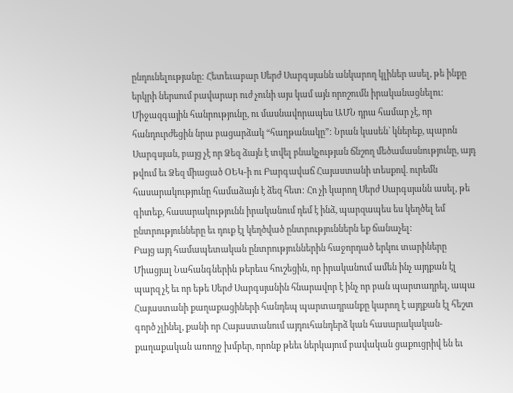ընդունելությանը: Հետեւաբար Սերժ Սարգսյանն անկարող կլիներ ասել, թե ինքը երկրի ներսում բավարար ուժ չունի այս կամ այն որոշումն իրականացնելու: Միջազգային հանրությունը, ու մասնավորապես ԱՄՆ դրա համար չէ, որ հանդուրժեցին նրա բացարձակ “հաղթանակը”: Նրան կասեն` կներեք, պարոն Սարգսյան, բայց չէ որ Ձեզ ձայն է տվել բնակչության ճնշող մեծամասնությունը, այդ թվում եւ Ձեզ միացած ՕԵԿ-ի ու Բարգավաճ Հայաստանի տեսքով. ուրեմն հասարակությունը համաձայն է ձեզ հետ: Հո չի կարող Սերժ Սարգսյանն ասել, թե գիտեք, հասարակությունն իրականում դեմ է ինձ, պարզապես ես կեղծել եմ ընտրությունները եւ դուք էլ կեղծված ընտրություններն եք ճանաչել:
Բայց այդ համապետական ընտրություններին հաջորդած երկու տարիները Միացյալ Նահանգներին թերեւս հուշեցին, որ իրականում ամեն ինչ այդքան էլ պարզ չէ եւ որ եթե Սերժ Սարգսյանին հնարավոր է ինչ որ բան պարտադրել, ապա Հայաստանի քաղաքացիների հանդեպ պարտադրանքը կարող է այդքան էլ հեշտ գործ չլինել, քանի որ Հայաստանում այդուհանդերձ կան հասարակական-քաղաքական առողջ խմբեր, որոնք թեեւ ներկայում բավական ցաքուցրիվ են եւ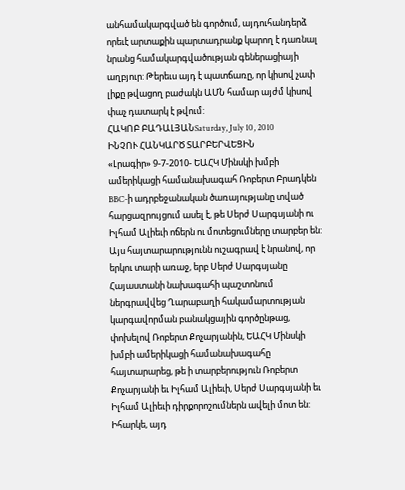անհամակարգված են գործում, այդուհանդերձ որեւէ արտաքին պարտադրանք կարող է դառնալ նրանց համակարգվածության գեներացիայի աղբյուր: Թերեւս այդ է պատճառը, որ կիսով չափ լիքը թվացող բաժակն ԱՄՆ համար այժմ կիսով փաչ դատարկ է թվում:
ՀԱԿՈԲ ԲԱԴԱԼՅԱՆSaturday, July 10, 2010
ԻՆՉՈՒ ՀԱՆԿԱՐԾ ՏԱՐԲԵՐՎԵՑԻՆ
«Լրագիր» 9-7-2010- ԵԱՀԿ Մինսկի խմբի ամերիկացի համանախագահ Ռոբերտ Բրադկեն BBC-ի ադրբեջանական ծառայությանը տված հարցազրույցում ասել է, թե Սերժ Սարգսյանի ու Իլհամ Ալիեւի ոճերն ու մոտեցումները տարբեր են: Այս հայտարարությունն ուշագրավ է նրանով, որ երկու տարի առաջ, երբ Սերժ Սարգսյանը Հայաստանի նախագահի պաշտոնում ներգրավվեց Ղարաբաղի հակամարտության կարգավորման բանակցային գործընթաց, փոխելով Ռոբերտ Քոչարյանին, ԵԱՀԿ Մինսկի խմբի ամերիկացի համանախագահը հայտարարեց, թե ի տարբերություն Ռոբերտ Քոչարյանի եւ Իլհամ Ալիեւի, Սերժ Սարգսյանի եւ Իլհամ Ալիեւի դիրքորոշումներն ավելի մոտ են:
Իհարկե, այդ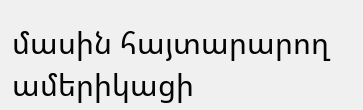մասին հայտարարող ամերիկացի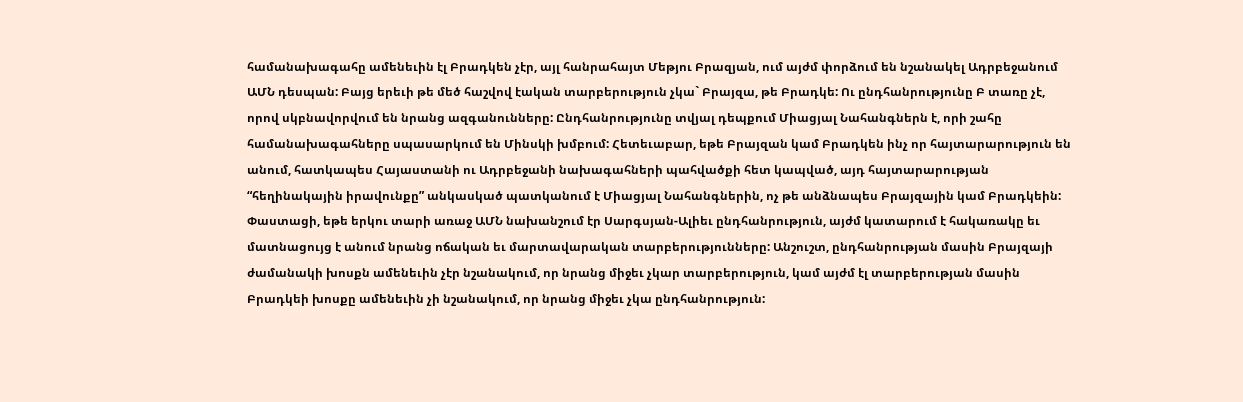համանախագահը ամենեւին էլ Բրադկեն չէր, այլ հանրահայտ Մեթյու Բրազյան, ում այժմ փորձում են նշանակել Ադրբեջանում ԱՄՆ դեսպան: Բայց երեւի թե մեծ հաշվով էական տարբերություն չկա` Բրայզա, թե Բրադկե: Ու ընդհանրությունը Բ տառը չէ, որով սկբնավորվում են նրանց ազգանունները: Ընդհանրությունը տվյալ դեպքում Միացյալ Նահանգներն է, որի շահը համանախագահները սպասարկում են Մինսկի խմբում: Հետեւաբար, եթե Բրայզան կամ Բրադկեն ինչ որ հայտարարություն են անում, հատկապես Հայաստանի ու Ադրբեջանի նախագահների պահվածքի հետ կապված, այդ հայտարարության “հեղինակային իրավունքը” անկասկած պատկանում է Միացյալ Նահանգներին, ոչ թե անձնապես Բրայզային կամ Բրադկեին:
Փաստացի, եթե երկու տարի առաջ ԱՄՆ նախանշում էր Սարգսյան-Ալիեւ ընդհանրություն, այժմ կատարում է հակառակը եւ մատնացույց է անում նրանց ոճական եւ մարտավարական տարբերությունները: Անշուշտ, ընդհանրության մասին Բրայզայի ժամանակի խոսքն ամենեւին չէր նշանակում, որ նրանց միջեւ չկար տարբերություն, կամ այժմ էլ տարբերության մասին Բրադկեի խոսքը ամենեւին չի նշանակում, որ նրանց միջեւ չկա ընդհանրություն: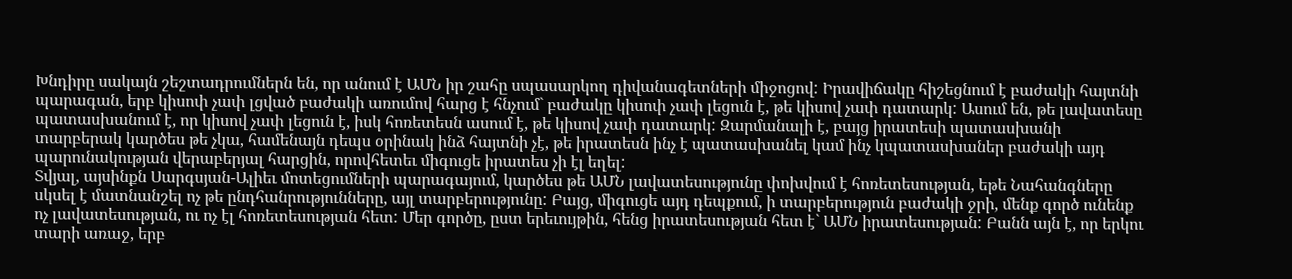Խնդիրը սակայն շեշտադրումներն են, որ անում է ԱՄՆ իր շահը սպասարկող դիվանագետների միջոցով: Իրավիճակը հիշեցնում է բաժակի հայտնի պարագան, երբ կիսոփ չափ լցված բաժակի առումով հարց է հնչում` բաժակը կիսոփ չափ լեցուն է, թե կիսով չափ դատարկ: Ասում են, թե լավատեսը պատասխանում է, որ կիսով չափ լեցուն է, իսկ հոռետեսն ասում է, թե կիսով չափ դատարկ: Զարմանալի է, բայց իրատեսի պատասխանի տարբերակ կարծես թե չկա, համենայն դեպս օրինակ ինձ հայտնի չէ, թե իրատեսն ինչ է պատասխանել կամ ինչ կպատասխաներ բաժակի այդ պարունակության վերաբերյալ հարցին, որովհետեւ միգուցե իրատես չի էլ եղել:
Տվյալ, այսինքն Սարգսյան-Ալիեւ մոտեցումների պարագայում, կարծես թե ԱՄՆ լավատեսությունը փոխվում է հոռետեսության, եթե Նահանգները սկսել է մատնանշել ոչ թե ընդհանրությունները, այլ տարբերությունը: Բայց, միգուցե այդ դեպքում, ի տարբերություն բաժակի ջրի, մենք գործ ունենք ոչ լավատեսության, ու ոչ էլ հոռետեսության հետ: Մեր գործը, ըստ երեւույթին, հենց իրատեսության հետ է` ԱՄՆ իրատեսության: Բանն այն է, որ երկու տարի առաջ, երբ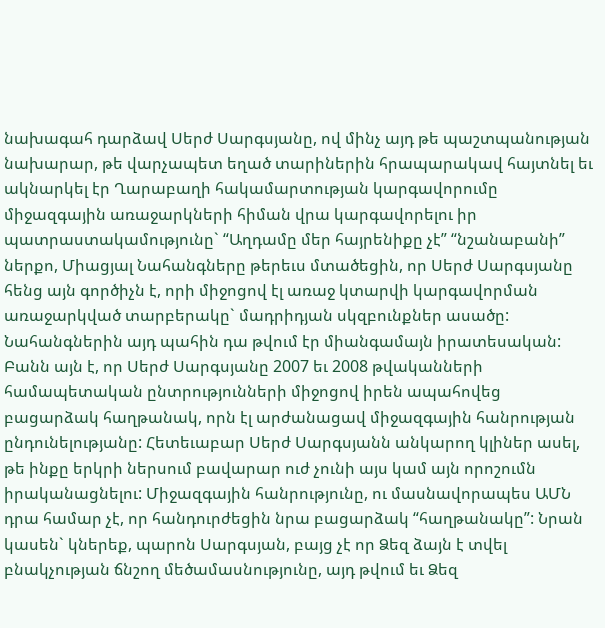նախագահ դարձավ Սերժ Սարգսյանը, ով մինչ այդ թե պաշտպանության նախարար, թե վարչապետ եղած տարիներին հրապարակավ հայտնել եւ ակնարկել էր Ղարաբաղի հակամարտության կարգավորումը միջազգային առաջարկների հիման վրա կարգավորելու իր պատրաստակամությունը` “Աղդամը մեր հայրենիքը չէ” “նշանաբանի” ներքո, Միացյալ Նահանգները թերեւս մտածեցին, որ Սերժ Սարգսյանը հենց այն գործիչն է, որի միջոցով էլ առաջ կտարվի կարգավորման առաջարկված տարբերակը` մադրիդյան սկզբունքներ ասածը:
Նահանգներին այդ պահին դա թվում էր միանգամայն իրատեսական: Բանն այն է, որ Սերժ Սարգսյանը 2007 եւ 2008 թվականների համապետական ընտրությունների միջոցով իրեն ապահովեց բացարձակ հաղթանակ, որն էլ արժանացավ միջազգային հանրության ընդունելությանը: Հետեւաբար Սերժ Սարգսյանն անկարող կլիներ ասել, թե ինքը երկրի ներսում բավարար ուժ չունի այս կամ այն որոշումն իրականացնելու: Միջազգային հանրությունը, ու մասնավորապես ԱՄՆ դրա համար չէ, որ հանդուրժեցին նրա բացարձակ “հաղթանակը”: Նրան կասեն` կներեք, պարոն Սարգսյան, բայց չէ որ Ձեզ ձայն է տվել բնակչության ճնշող մեծամասնությունը, այդ թվում եւ Ձեզ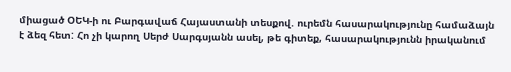միացած ՕԵԿ-ի ու Բարգավաճ Հայաստանի տեսքով. ուրեմն հասարակությունը համաձայն է ձեզ հետ: Հո չի կարող Սերժ Սարգսյանն ասել, թե գիտեք, հասարակությունն իրականում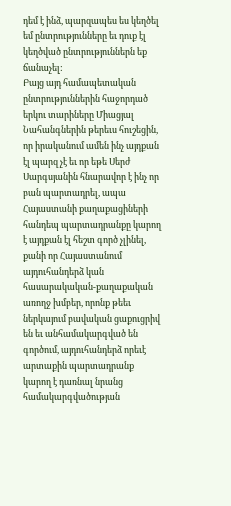դեմ է ինձ, պարզապես ես կեղծել եմ ընտրությունները եւ դուք էլ կեղծված ընտրություններն եք ճանաչել:
Բայց այդ համապետական ընտրություններին հաջորդած երկու տարիները Միացյալ Նահանգներին թերեւս հուշեցին, որ իրականում ամեն ինչ այդքան էլ պարզ չէ եւ որ եթե Սերժ Սարգսյանին հնարավոր է ինչ որ բան պարտադրել, ապա Հայաստանի քաղաքացիների հանդեպ պարտադրանքը կարող է այդքան էլ հեշտ գործ չլինել, քանի որ Հայաստանում այդուհանդերձ կան հասարակական-քաղաքական առողջ խմբեր, որոնք թեեւ ներկայում բավական ցաքուցրիվ են եւ անհամակարգված են գործում, այդուհանդերձ որեւէ արտաքին պարտադրանք կարող է դառնալ նրանց համակարգվածության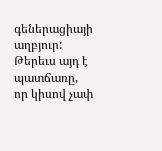գեներացիայի աղբյուր: Թերեւս այդ է պատճառը, որ կիսով չափ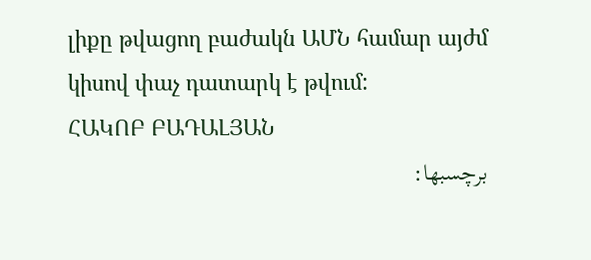լիքը թվացող բաժակն ԱՄՆ համար այժմ կիսով փաչ դատարկ է թվում:
ՀԱԿՈԲ ԲԱԴԱԼՅԱՆ
برچسبها: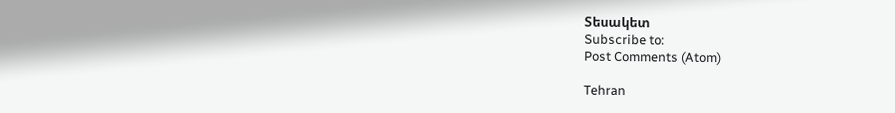Տեսակետ
Subscribe to:
Post Comments (Atom)

Tehran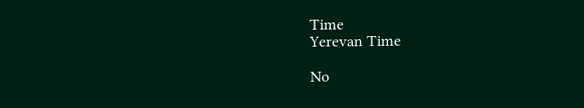Time
Yerevan Time

No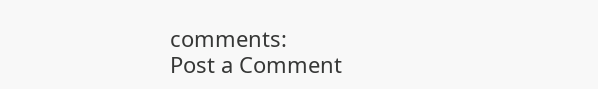comments:
Post a Comment